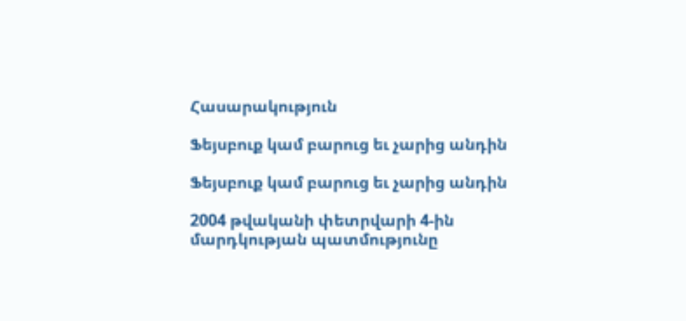Հասարակություն

Ֆեյսբուք կամ բարուց եւ չարից անդին

Ֆեյսբուք կամ բարուց եւ չարից անդին

2004 թվականի փետրվարի 4-ին մարդկության պատմությունը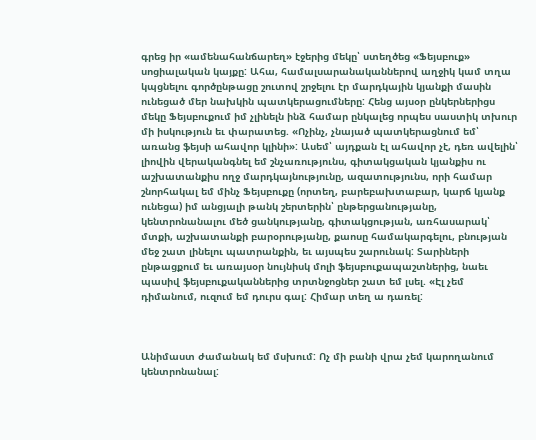գրեց իր «ամենահանճարեղ» էջերից մեկը՝ ստեղծեց «Ֆեյսբուք» սոցիալական կայքը: Ահա, համալսարանականներով աղջիկ կամ տղա կպցնելու գործընթացը շուտով շրջելու էր մարդկային կյանքի մասին ունեցած մեր նախկին պատկերացումները: Հենց այսօր ընկերներիցս մեկը Ֆեյսբուքում իմ չլինելն ինձ համար ընկալեց որպես սաստիկ տխուր մի իսկություն եւ փարատեց. «Ոչինչ, չնայած պատկերացնում եմ՝ առանց ֆեյսի ահավոր կլինի»: Ասեմ՝ այդքան էլ ահավոր չէ, դեռ ավելին՝ լիովին վերականգնել եմ շնչառությունս, գիտակցական կյանքիս ու աշխատանքիս ողջ մարդկայնությունը, ազատությունս, որի համար շնորհակալ եմ մինչ Ֆեյսբուքը (որտեղ, բարեբախտաբար, կարճ կյանք ունեցա) իմ անցյալի թանկ շերտերին՝ ընթերցանությանը, կենտրոնանալու մեծ ցանկությանը, գիտակցության, առհասարակ՝ մտքի, աշխատանքի բարօրությանը, քաոսը համակարգելու, բնության մեջ շատ լինելու պատրանքին, եւ այսպես շարունակ: Տարիների ընթացքում եւ առայսօր նույնիսկ մոլի ֆեյսբուքապաշտներից, նաեւ պասիվ ֆեյսբուքականներից տրտնջոցներ շատ եմ լսել. «Էլ չեմ դիմանում, ուզում եմ դուրս գալ: Հիմար տեղ ա դառել:



Անիմաստ ժամանակ եմ մսխում: Ոչ մի բանի վրա չեմ կարողանում կենտրոնանալ: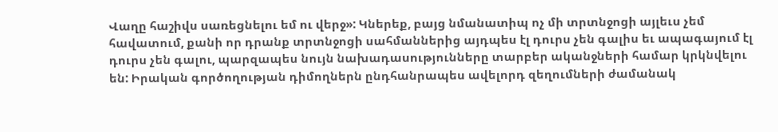Վաղը հաշիվս սառեցնելու եմ ու վերջ»: Կներեք, բայց նմանատիպ ոչ մի տրտնջոցի այլեւս չեմ հավատում, քանի որ դրանք տրտնջոցի սահմաններից այդպես էլ դուրս չեն գալիս եւ ապագայում էլ դուրս չեն գալու, պարզապես նույն նախադասությունները տարբեր ականջների համար կրկնվելու են: Իրական գործողության դիմողներն ընդհանրապես ավելորդ զեղումների ժամանակ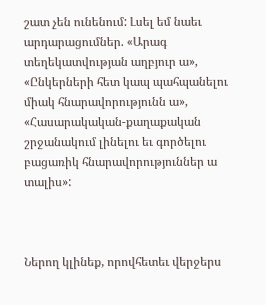շատ չեն ունենում: Լսել եմ նաեւ արդարացումներ. «Արագ տեղեկատվության աղբյուր ա», «Ընկերների հետ կապ պահպանելու միակ հնարավորությունն ա», «Հասարակական-քաղաքական շրջանակում լինելու եւ գործելու բացառիկ հնարավորություններ ա տալիս»:



Ներող կլինեք, որովհետեւ վերջերս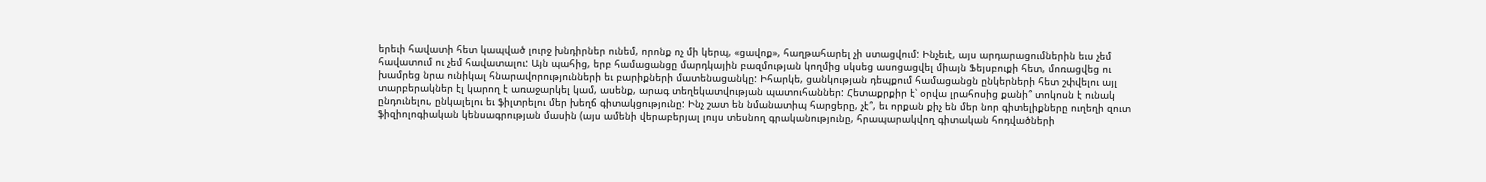երեւի հավատի հետ կապված լուրջ խնդիրներ ունեմ, որոնք ոչ մի կերպ, «ցավոք», հաղթահարել չի ստացվում: Ինչեւէ, այս արդարացումներին եւս չեմ հավատում ու չեմ հավատալու: Այն պահից, երբ համացանցը մարդկային բազմության կողմից սկսեց ասոցացվել միայն Ֆեյսբուքի հետ, մոռացվեց ու խամրեց նրա ունիկալ հնարավորությունների եւ բարիքների մատենացանկը: Իհարկե, ցանկության դեպքում համացանցն ընկերների հետ շփվելու այլ տարբերակներ էլ կարող է առաջարկել կամ, ասենք, արագ տեղեկատվության պատուհաններ: Հետաքրքիր է՝ օրվա լրահոսից քանի՞ տոկոսն է ունակ ընդունելու, ընկալելու եւ ֆիլտրելու մեր խեղճ գիտակցությունը: Ինչ շատ են նմանատիպ հարցերը, չէ՞, եւ որքան քիչ են մեր նոր գիտելիքները ուղեղի զուտ ֆիզիոլոգիական կենսագրության մասին (այս ամենի վերաբերյալ լույս տեսնող գրականությունը, հրապարակվող գիտական հոդվածների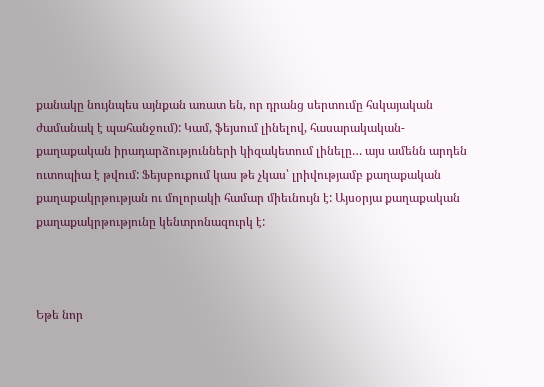քանակը նույնպես այնքան առատ են, որ դրանց սերտումը հսկայական ժամանակ է պահանջում): Կամ, ֆեյսում լինելով, հասարակական-քաղաքական իրադարձությունների կիզակետում լինելը… այս ամենն արդեն ուտոպիա է թվում: Ֆեյսբուքում կաս թե չկաս՝ լրիվությամբ քաղաքական քաղաքակրթության ու մոլորակի համար միեւնույն է: Այսօրյա քաղաքական քաղաքակրթությունը կենտրոնազուրկ է:



Եթե նոր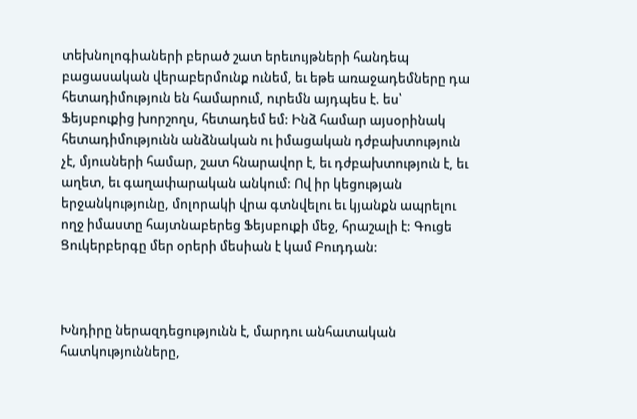տեխնոլոգիաների բերած շատ երեւույթների հանդեպ բացասական վերաբերմունք ունեմ, եւ եթե առաջադեմները դա հետադիմություն են համարում, ուրեմն այդպես է. ես՝ Ֆեյսբուքից խորշողս, հետադեմ եմ: Ինձ համար այսօրինակ հետադիմությունն անձնական ու իմացական դժբախտություն չէ, մյուսների համար, շատ հնարավոր է, եւ դժբախտություն է, եւ աղետ, եւ գաղափարական անկում: Ով իր կեցության երջանկությունը, մոլորակի վրա գտնվելու եւ կյանքն ապրելու ողջ իմաստը հայտնաբերեց Ֆեյսբուքի մեջ, հրաշալի է: Գուցե Ցուկերբերգը մեր օրերի մեսիան է կամ Բուդդան:



Խնդիրը ներազդեցությունն է, մարդու անհատական հատկությունները,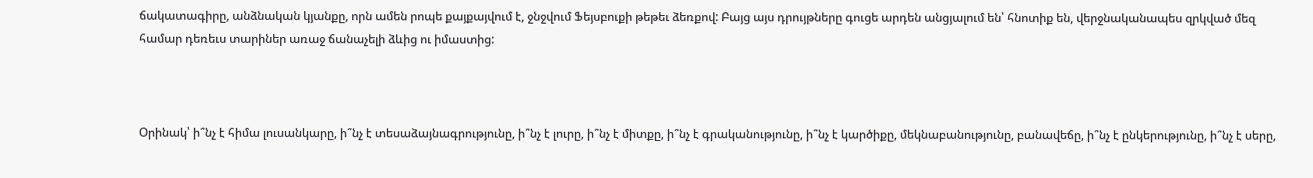ճակատագիրը, անձնական կյանքը, որն ամեն րոպե քայքայվում է, ջնջվում Ֆեյսբուքի թեթեւ ձեռքով: Բայց այս դրույթները գուցե արդեն անցյալում են՝ հնոտիք են, վերջնականապես զրկված մեզ համար դեռեւս տարիներ առաջ ճանաչելի ձևից ու իմաստից:



Օրինակ՝ ի՞նչ է հիմա լուսանկարը, ի՞նչ է տեսաձայնագրությունը, ի՞նչ է լուրը, ի՞նչ է միտքը, ի՞նչ է գրականությունը, ի՞նչ է կարծիքը, մեկնաբանությունը, բանավեճը, ի՞նչ է ընկերությունը, ի՞նչ է սերը,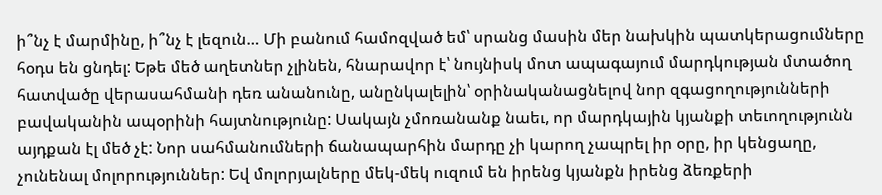ի՞նչ է մարմինը, ի՞նչ է լեզուն… Մի բանում համոզված եմ՝ սրանց մասին մեր նախկին պատկերացումները հօդս են ցնդել: Եթե մեծ աղետներ չլինեն, հնարավոր է՝ նույնիսկ մոտ ապագայում մարդկության մտածող հատվածը վերասահմանի դեռ անանունը, անընկալելին՝ օրինականացնելով նոր զգացողությունների բավականին ապօրինի հայտնությունը: Սակայն չմոռանանք նաեւ, որ մարդկային կյանքի տեւողությունն այդքան էլ մեծ չէ: Նոր սահմանումների ճանապարհին մարդը չի կարող չապրել իր օրը, իր կենցաղը, չունենալ մոլորություններ: Եվ մոլորյալները մեկ-մեկ ուզում են իրենց կյանքն իրենց ձեռքերի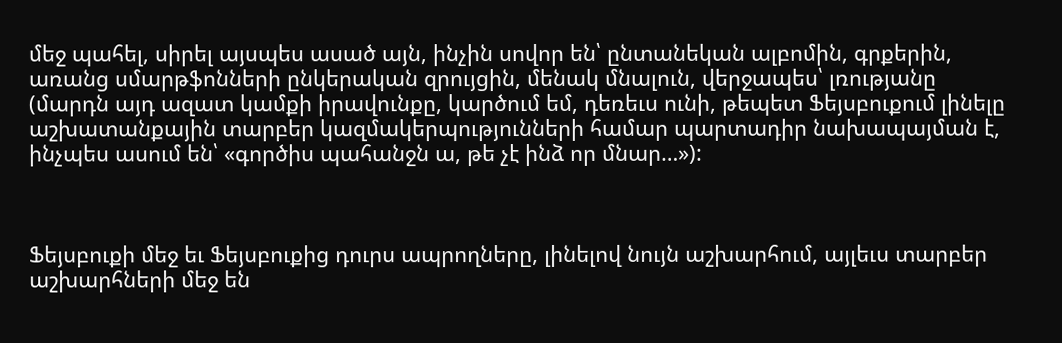մեջ պահել, սիրել այսպես ասած այն, ինչին սովոր են՝ ընտանեկան ալբոմին, գրքերին, առանց սմարթֆոնների ընկերական զրույցին, մենակ մնալուն, վերջապես՝ լռությանը (մարդն այդ ազատ կամքի իրավունքը, կարծում եմ, դեռեւս ունի, թեպետ Ֆեյսբուքում լինելը աշխատանքային տարբեր կազմակերպությունների համար պարտադիր նախապայման է, ինչպես ասում են՝ «գործիս պահանջն ա, թե չէ ինձ որ մնար…»):



Ֆեյսբուքի մեջ եւ Ֆեյսբուքից դուրս ապրողները, լինելով նույն աշխարհում, այլեւս տարբեր աշխարհների մեջ են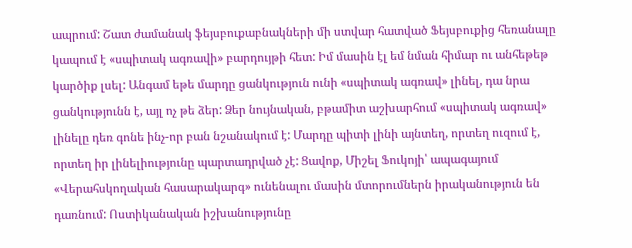ապրում: Շատ ժամանակ ֆեյսբուքաբնակների մի ստվար հատված Ֆեյսբուքից հեռանալը կապում է «սպիտակ ագռավի» բարդույթի հետ: Իմ մասին էլ եմ նման հիմար ու անհեթեթ կարծիք լսել: Անգամ եթե մարդը ցանկություն ունի «սպիտակ ագռավ» լինել, դա նրա ցանկությունն է, այլ ոչ թե ձեր: Ձեր նույնական, բթամիտ աշխարհում «սպիտակ ագռավ» լինելը դեռ գոնե ինչ-որ բան նշանակում է: Մարդը պիտի լինի այնտեղ, որտեղ ուզում է, որտեղ իր լինելիությունը պարտադրված չէ: Ցավոք, Միշել Ֆուկոյի՝ ապագայում «Վերահսկողական հասարակարգ» ունենալու մասին մտորումներն իրականություն են դառնում: Ոստիկանական իշխանությունը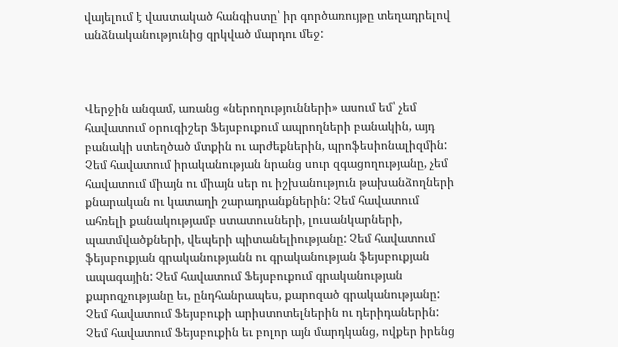վայելում է վաստակած հանգիստը՝ իր գործառույթը տեղադրելով անձնականությունից զրկված մարդու մեջ:



Վերջին անգամ, առանց «ներողությունների» ասում եմ՝ չեմ հավատում օրուգիշեր Ֆեյսբուքում ապրողների բանակին, այդ բանակի ստեղծած մտքին ու արժեքներին, պրոֆեսիոնալիզմին: Չեմ հավատում իրականության նրանց սուր զգացողությանը, չեմ հավատում միայն ու միայն սեր ու իշխանություն թախանձողների քնարական ու կատաղի շարադրանքներին: Չեմ հավատում ահռելի քանակությամբ ստատուսների, լուսանկարների, պատմվածքների, վեպերի պիտանելիությանը: Չեմ հավատում ֆեյսբուքյան գրականությանն ու գրականության ֆեյսբուքյան ապագային: Չեմ հավատում Ֆեյսբուքում գրականության քարոզչությանը եւ, ընդհանրապես, քարոզած գրականությանը: Չեմ հավատում Ֆեյսբուքի արիստոտելներին ու դերիդաներին: Չեմ հավատում Ֆեյսբուքին եւ բոլոր այն մարդկանց, ովքեր իրենց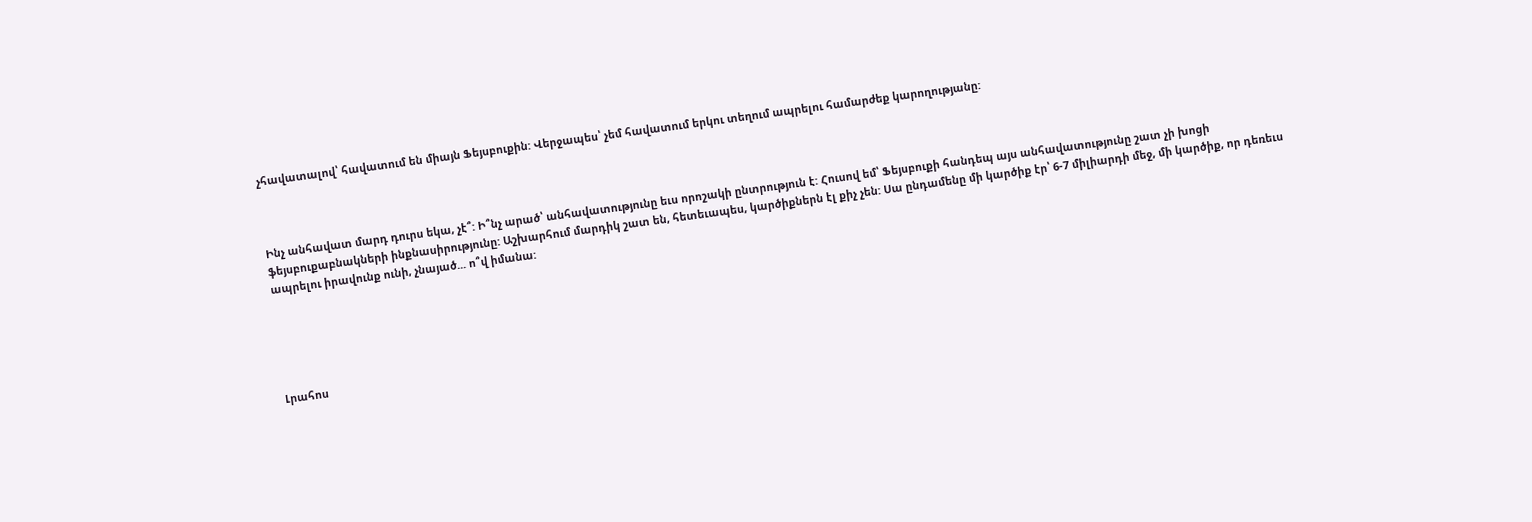չհավատալով՝ հավատում են միայն Ֆեյսբուքին: Վերջապես՝ չեմ հավատում երկու տեղում ապրելու համարժեք կարողությանը:



Ինչ անհավատ մարդ դուրս եկա, չէ՞: Ի՞նչ արած՝ անհավատությունը եւս որոշակի ընտրություն է: Հուսով եմ՝ Ֆեյսբուքի հանդեպ այս անհավատությունը շատ չի խոցի ֆեյսբուքաբնակների ինքնասիրությունը: Աշխարհում մարդիկ շատ են, հետեւապես, կարծիքներն էլ քիչ չեն: Սա ընդամենը մի կարծիք էր՝ 6-7 միլիարդի մեջ, մի կարծիք, որ դեռեւս ապրելու իրավունք ունի, չնայած... ո՞վ իմանա:





Լրահոս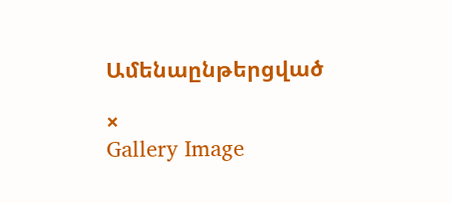Ամենաընթերցված

×
Gallery Image